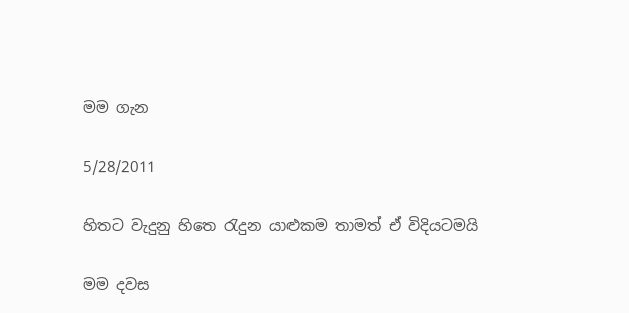මම ගැන

5/28/2011

හිතට වැදුනු හිතෙ රැදුන යාළුකම තාමත් ඒ විදියටමයි

මම දවස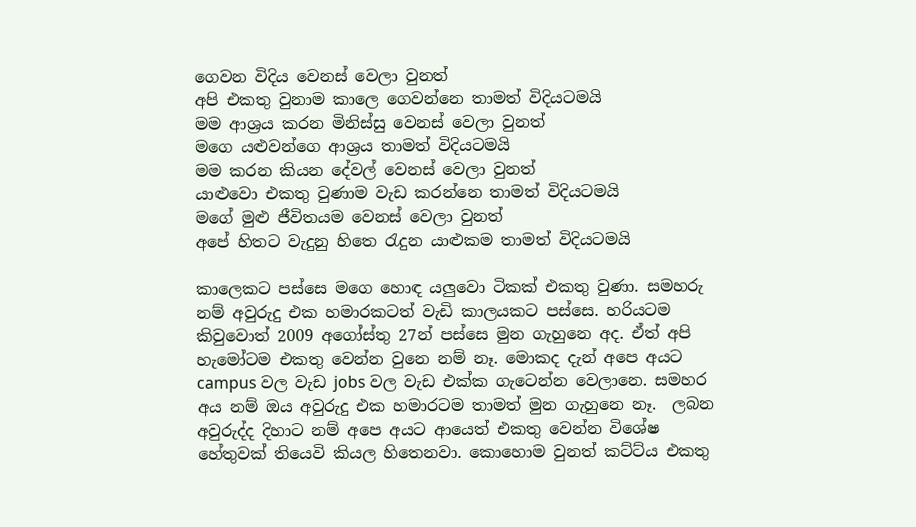ගෙවන විදිය වෙනස් වෙලා වුනත්
අපි එකතු වුනාම කාලෙ ගෙවන්නෙ තාමත් විදියටමයි
මම ආශ්‍රය කරන මිනිස්සු වෙනස් වෙලා වුනත්
මගෙ යළුවන්ගෙ ආශ්‍රය තාමත් විදියටමයි
මම කරන කියන දේවල් වෙනස් වෙලා වුනත්
යාළුවො එකතු වුණාම වැඩ කරන්නෙ තාමත් විදියටමයි
මගේ මුළු ජීවිතයම වෙනස් වෙලා වුනත්
අපේ හිතට වැදුනු හිතෙ රැදුන යාළුකම තාමත් විදියටමයි

කාලෙකට පස්සෙ මගෙ හොඳ යලුවො ටිකක් එකතු වුණා. සමහරු නම් අවුරුදු එක හමාරකටත් වැඩි කාලයකට පස්සෙ. හරියටම කිවුවොත් 2009 අගෝස්තු 27න් පස්සෙ මුන ගැහුනෙ අද. ඒත් අපි හැමෝටම එකතු වෙන්න වුනෙ නම් නෑ. මොකද දැන් අපෙ අයට campus වල වැඩ jobs වල වැඩ එක්ක ගැටෙන්න වෙලානෙ. සමහර අය නම් ඔය අවුරුදු එක හමාරටම තාමත් මුන ගැහුනෙ නෑ.  ලබන අවුරුද්ද දිහාට නම් අපෙ අයට ආයෙත් එකතු වෙන්න විශේෂ හේතුවක් තියෙවි කියල හිතෙනවා. කොහොම වුනත් කට්ට්ය එකතු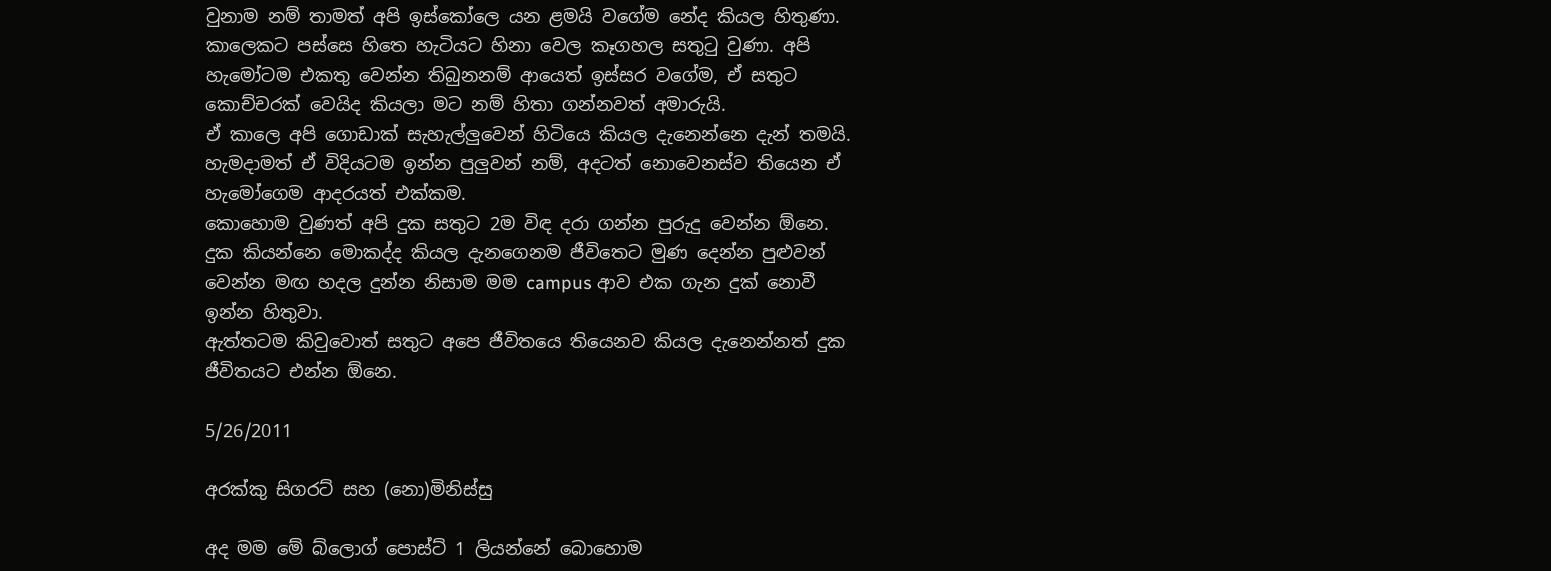වුනාම නම් තාමත් අපි ඉස්කෝලෙ යන ළමයි වගේම නේද කියල හිතුණා.
කාලෙකට පස්සෙ හිතෙ හැටියට හිනා වෙල කෑගහල සතුටු වුණා. අපි හැමෝටම එකතු වෙන්න තිබුනනම් ආයෙත් ඉස්සර වගේම, ඒ සතුට කොච්චරක් වෙයිද කියලා මට නම් හිතා ගන්නවත් අමාරුයි.
ඒ කාලෙ අපි ගොඩාක් සැහැල්ලුවෙන් හිටියෙ කියල දැනෙන්නෙ දැන් තමයි. හැමදාමත් ඒ විදියටම ඉන්න පුලුවන් නම්, අදටත් නොවෙනස්ව තියෙන ඒ හැමෝගෙම ආදරයත් එක්කම.
කොහොම වුණත් අපි දුක සතුට 2ම විඳ දරා ගන්න පුරුදු වෙන්න ඕනෙ. දුක කියන්නෙ මොකද්ද කියල දැනගෙනම ජීවිතෙට මුණ දෙන්න පුළුවන් වෙන්න මඟ හදල දුන්න නිසාම මම campus ආව එක ගැන දුක් නොවී ඉන්න හිතුවා.
ඇත්තටම කිවුවොත් සතුට අපෙ ජීවිතයෙ තියෙනව කියල දැනෙන්නත් දුක ජීවිතයට එන්න ඕනෙ.

5/26/2011

අරක්කු සිගරට් සහ (නො)මිනිස්සු

අද මම මේ බ්ලොග් පොස්ට් 1 ලියන්නේ බොහොම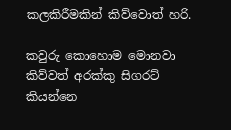කලකිරීමකින් කිව්වොත් හරි.

කවුරු කොහොම මොනවා කිව්වත් අරක්කු සිගරට් කියන්නෙ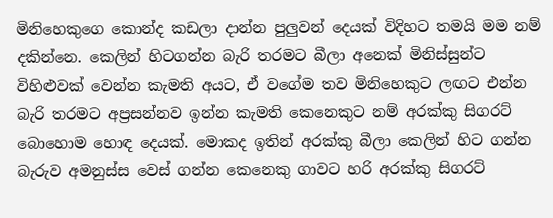මිනිහෙකුගෙ කොන්ද කඩලා දාන්න පුලුවන් දෙයක් විදිහට තමයි මම නම් දකින්නෙ. කෙලින් හිටගන්න බැරි තරමට බීලා අනෙක් මිනිස්සුන්ට විහිළුවක් වෙන්න කැමති අයට, ඒ වගේම තව මිනිහෙකුට ලඟට එන්න බැරි තරමට අප්‍රසන්නව ඉන්න කැමති කෙනෙකුට නම් අරක්කු සිගරට් බොහොම හොඳ දෙයක්. මොකද ඉතින් අරක්කු බීලා කෙලින් හිට ගන්න බැරුව අමනුස්ස වෙස් ගන්න කෙනෙකු ගාවට හරි අරක්කු සිගරට්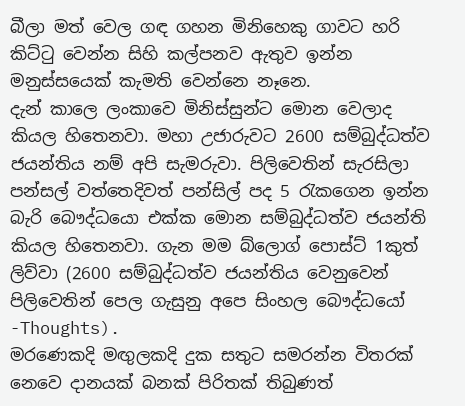බීලා මත් වෙල ගඳ ගහන මිනිහෙකු ගාවට හරි කිට්ටු වෙන්න සිහි කල්පනව ඇතුව ඉන්න මනුස්සයෙක් කැමති වෙන්නෙ නෑනෙ.
දැන් කාලෙ ලංකාවෙ මිනිස්සුන්ට මොන වෙලාද කියල හිතෙනවා. මහා උජාරුවට 2600 සම්බුද්ධත්ව ජයන්තිය නම් අපි සැමරුවා. පිලිවෙතින් සැරසිලා පන්සල් වත්තෙදිවත් පන්සිල් පද 5 රැකගෙන ඉන්න බැරි බෞද්ධයො එක්ක මොන සම්බුද්ධත්ව ජයන්ති කියල හිතෙනවා. ගැන මම බ්ලොග් පොස්ට් 1කුත් ලිව්වා (2600 සම්බුද්ධත්ව ජයන්තිය වෙනුවෙන් පිලිවෙතින් පෙල ගැසුනු අපෙ සිංහල බෞද්ධයෝ -Thoughts).
මරණෙකදි මඟුලකදි දුක සතුට සමරන්න විතරක් නෙවෙ දානයක් බනක් පිරිතක් තිබුණත්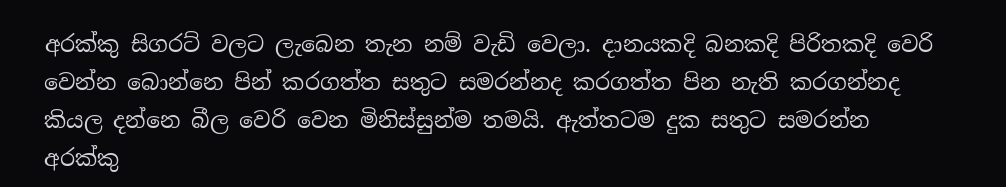අරක්කු සිගරට් වලට ලැබෙන තැන නම් වැඩි වෙලා. දානයකදි බනකදි පිරිතකදි වෙරි වෙන්න බොන්නෙ පින් කරගත්ත සතුට සමරන්නද කරගත්ත පින නැති කරගන්නද කියල දන්නෙ බීල වෙරි වෙන මිනිස්සුන්ම තමයි. ඇත්තටම දුක සතුට සමරන්න අරක්කු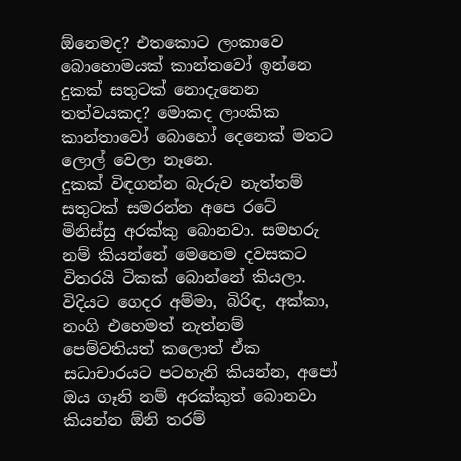ඕනෙමද? එතකොට ලංකාවෙ බොහොමයක් කාන්තවෝ ඉන්නෙ දුකක් සතුටක් නොදැනෙන තත්වයකද? මොකද ලාංකික කාන්තාවෝ බොහෝ දෙනෙක් මතට ලොල් වෙලා නෑනෙ.
දුකක් විඳගන්න බැරුව නැත්තම් සතුටක් සමරන්න අපෙ රටේ මිනිස්සු අරක්කු බොනවා. සමහරු නම් කියන්නේ මෙහෙම දවසකට විතරයි ටිකක් බොන්නේ කියලා. විදියට ගෙදර අම්මා, බිරිඳ, අක්කා, නංගි එහෙමත් නැත්නම් පෙම්වතියත් කලොත් ඒක සධාචාරයට පටහැනි කියන්න, අපෝ ඔය ගෑනි නම් අරක්කුත් බොනවා කියන්න ඕනි තරම්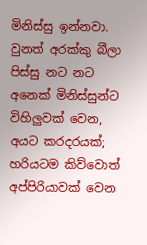මිනිස්සු ඉන්නවා. වුනත් අරක්කු බීලා පිස්සු නට නට අනෙක් මිනිස්සුන්ට විහිලුවක් වෙන, අයට කරදරයක්; හරියටම කිව්වොත් අප්පිරියාවක් වෙන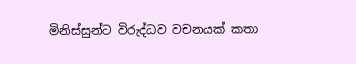මිනිස්සුන්ට විරුද්ධව වචනයක් කතා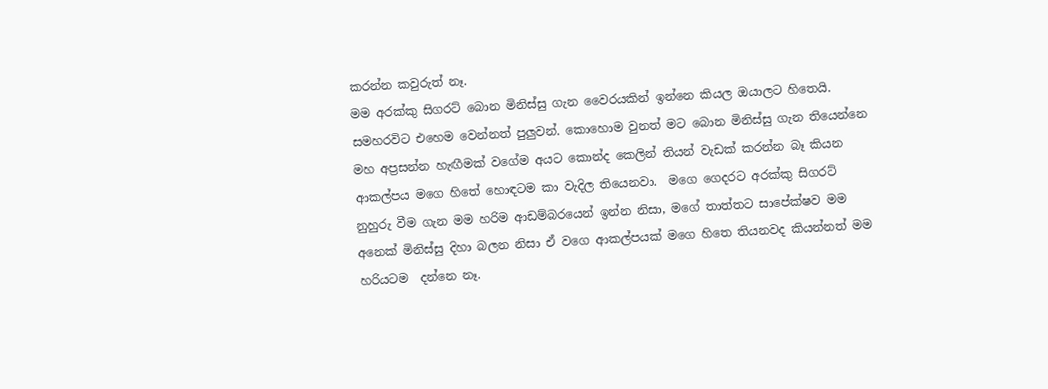කරන්න කවුරුත් නෑ.
මම අරක්කු සිගරට් බොන මිනිස්සු ගැන වෛරයකින් ඉන්නෙ කියල ඔයාලට හිතෙයි. සමහරවිට එහෙම වෙන්නත් පුලුවන්. කොහොම වුනත් මට බොන මිනිස්සු ගැන තියෙන්නෙ මහ අප්‍රසන්න හැඟීමක් වගේම අයට කොන්ද කෙලින් තියන් වැඩක් කරන්න බෑ කියන ආකල්පය මගෙ හිතේ හොඳටම කා වැදිල තියෙනවා.  මගෙ ගෙදරට අරක්කු සිගරට් නුහුරු වීම ගැන මම හරිම ආඩම්බරයෙන් ඉන්න නිසා, මගේ තාත්තට සාපේක්ෂව මම අනෙක් මිනිස්සු දිහා බලන නිසා ඒ වගෙ ආකල්පයක් මගෙ හිතෙ තියනවද කියන්නත් මම හරියටම  දන්නෙ නෑ.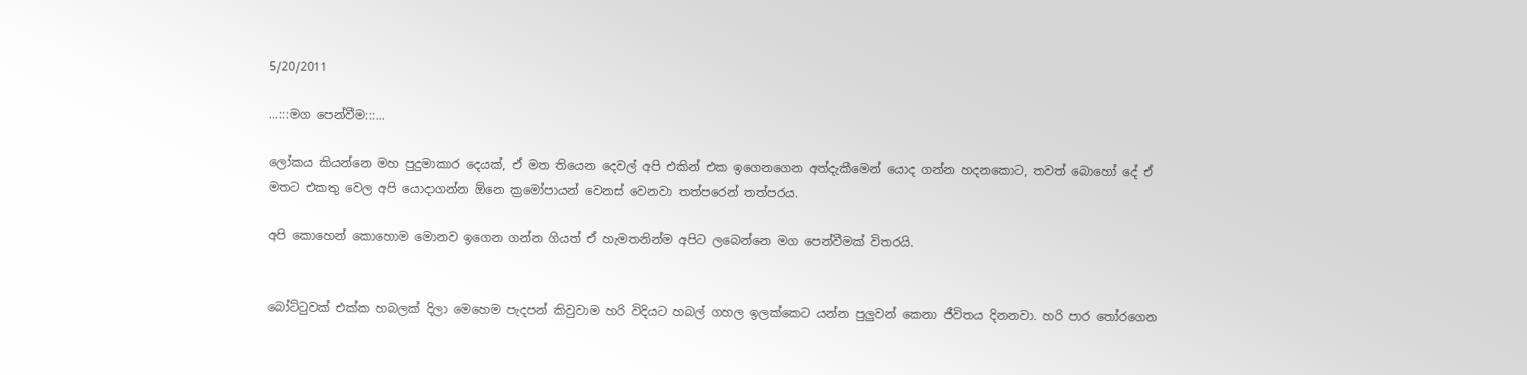5/20/2011

...:::මග පෙන්වීම:::...

ලෝකය කියන්නෙ මහ පුදුමාකාර දෙයක්, ඒ මත තියෙන දෙවල් අපි එකින් එක ඉගෙනගෙන අත්දැකීමෙන් යොද ගන්න හදනකොට, තවත් බොහෝ දේ ඒ මතට එකතු වෙල අපි යොදාගන්න ඕනෙ ක්‍රමෝපායන් වෙනස් වෙනවා තත්පරෙන් තත්පරය.

අපි කොහෙන් කොහොම මොනව ඉගෙන ගන්න ගියත් ඒ හැමතනින්ම අපිට ලබෙන්නෙ මග පෙන්වීමක් විතරයි.


බෝට්ටුවක් එක්ක හබලක් දිලා මෙහෙම පැදපන් කිවුවාම හරි විදියට හබල් ගහල ඉලක්කෙට යන්න පුලුවන් කෙනා ජීවිතය දිනනවා. හරි පාර තෝරගෙන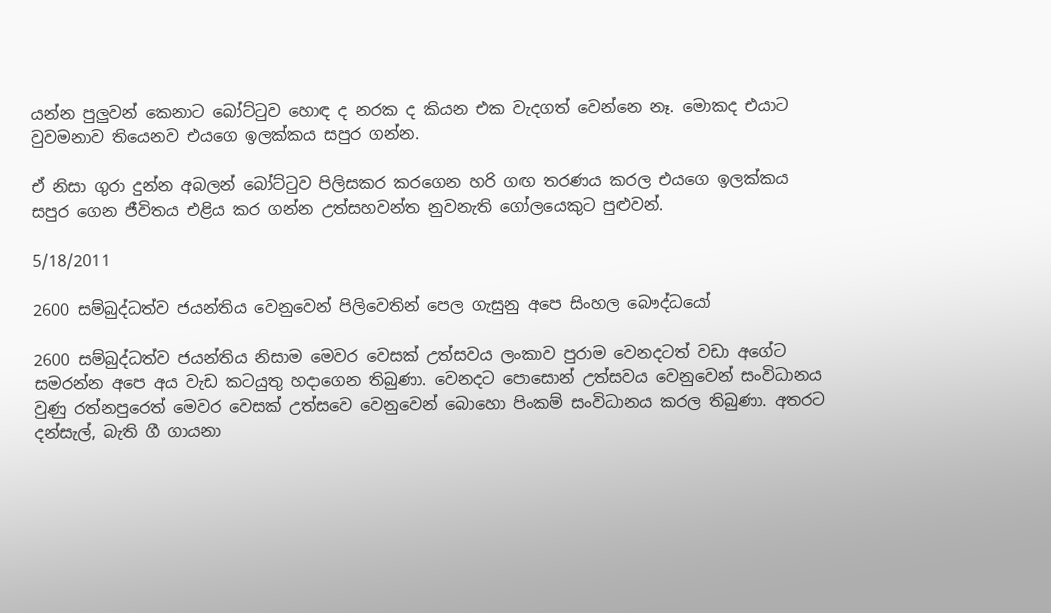යන්න පුලුවන් කෙනාට බෝට්ටුව හොඳ ද නරක ද කියන එක වැදගත් වෙන්නෙ නෑ. මොකද එයාට වුවමනාව තියෙනව එයගෙ ඉලක්කය සපුර ගන්න.

ඒ නිසා ගුරා දුන්න අබලන් බෝට්ටුව පිලිසකර කරගෙන හරි ගඟ තරණය කරල එයගෙ ඉලක්කය සපුර ගෙන ජීවිතය එළිය කර ගන්න උත්සහවන්ත නුවනැති ගෝලයෙකුට පුළුවන්.

5/18/2011

2600 සම්බුද්ධත්ව ජයන්තිය වෙනුවෙන් පිලිවෙතින් පෙල ගැසුනු අපෙ සිංහල බෞද්ධයෝ

2600 සම්බුද්ධත්ව ජයන්තිය නිසාම මෙවර වෙසක් උත්සවය ලංකාව පුරාම වෙනදටත් වඩා අගේට සමරන්න අපෙ අය වැඩ කටයුතු හදාගෙන තිබුණා. වෙනදට පොසොන් උත්සවය වෙනුවෙන් සංවිධානය වුණු රත්නපුරෙත් මෙවර වෙසක් උත්සවෙ වෙනුවෙන් බොහො පිංකම් සංවිධානය කරල තිබුණා. අතරට දන්සැල්, බැති ගී ගායනා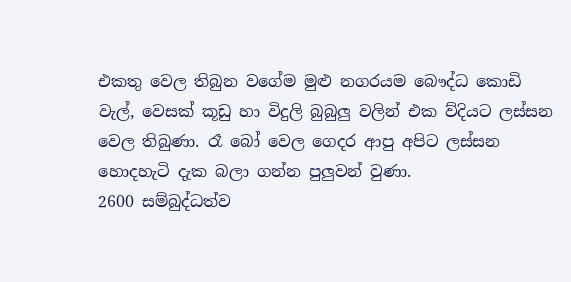එකතු වෙල තිබුන වගේම මුළු නගරයම බෞද්ධ කොඩි වැල්, වෙසක් කූඩු හා විදුලි බුබුලු වලින් එක ව්දියට ලස්සන වෙල තිබුණා. රෑ බෝ වෙල ගෙදර ආපු අපිට ලස්සන හොදහැටි දැක බලා ගන්න පුලුවන් වුණා.
2600 සම්බුද්ධත්ව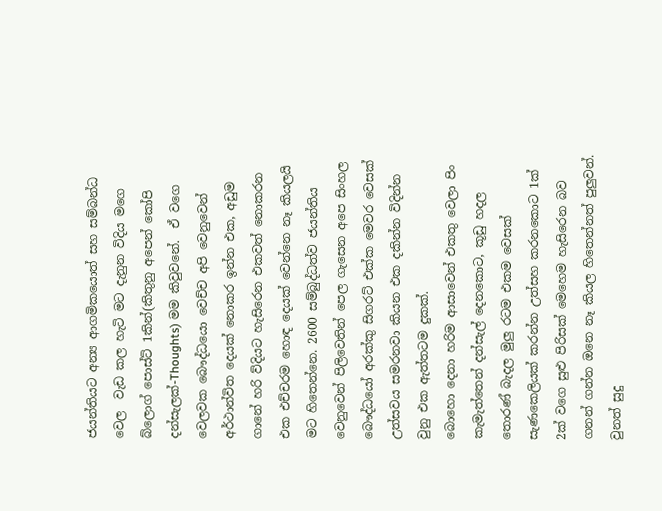ජයන්තියට අන්‍ය ආගමිකයොත් සහ සම්බන්ධ වෙල  වැඩ කල හැටි මට දැනුන විදිය මගෙ බ්ලොග් පොස්ට් 1කින්(කිතුනු අපෙන් කෝපි දන්සැලක්-Thoughts) මම කිවුවනේ.  ඒ වගෙ වෙලවක බෞද්ධයො වෙච්ච අපි වෙනුවෙන් අර්ථාන්විත දෙයක් නොකර ඉන්න එක, අඩුම ගානේ හරි ව්දියට හැසිරෙන එකවත් නොකරන එක එච්චරම හොඳ දෙයක් වෙන්නෙ නෑ කියලයි මට හිතෙන්නෙ. 2600 සම්බුද්ධත්ව ජයන්තිය වෙනුවෙන් පිලිවෙතින් පෙල ගැසෙන අපෙ සිංහල බෞද්ධයෝ අරක්කු සිගරට් එක්ක මෙවර වෙසක් උත්සවය සමරනවා කියන එක දකින්න විදින්න වුනු එක ඇත්තටම දුකක්.
බොහො දෙනා හරිම ආසාවෙන් එකතු වෙලා පිං කැමැත්තෙන් දන්සැල් දෙනකොට, කූඩු හදල තොරණ් බැදල මුලු රටම එකම වෙසක් සැණකෙලියක් කරන්න උත්සහ කරනකොට 1ක් 2ක් වගෙ සුළු පිරිසක් මෙහෙම හැසිරෙන බව ගනන් ගන්න ඔනෙ නෑ කියල හිතෙන්නත් පුලුවන්. වුනත් සුදු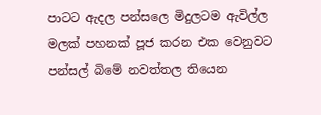පාටට ඇදල පන්සලෙ මිදුලටම ඇවිල්ල මලක් පහනක් පූජ කරන එක වෙනුවට පන්සල් බිමේ නවත්තල තියෙන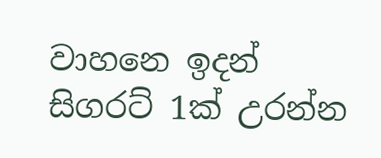වාහනෙ ඉදන් සිගරට් 1ක් උරන්න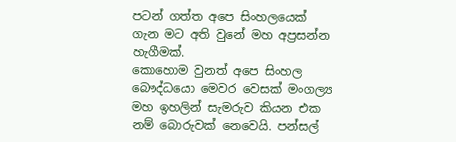පටන් ගත්ත අපෙ සිංහලයෙක් ගැන මට අති වුනේ මහ අප්‍රසන්න හැගීමක්.
කොහොම වුනත් අපෙ සිංහල බෞද්ධයො මෙවර වෙසක් මංගල්‍ය මහ ඉහලින් සැමරුව කියන එක නම් බොරුවක් නෙවෙයි. පන්සල්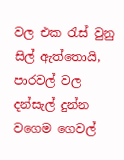වල එක රැස් වුනු සිල් ඇත්තොයි, පාරවල් වල දන්සැල් දුන්න වගෙම ගෙවල්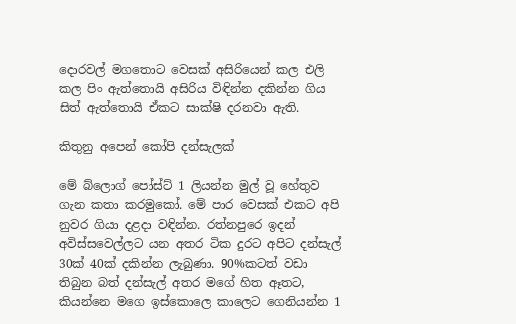දොරවල් මගතොට වෙසක් අසිරියෙන් කල එලි කල පිං ඇත්තොයි අසිරිය විඳින්න දකින්න ගිය සිත් ඇත්තොයි ඒකට සාක්ෂි දරනවා ඇති.

කිතුනු අපෙන් කෝපි දන්සැලක්

මේ බ්ලොග් පෝස්ට් 1 ලියන්න මුල් වූ හේතුව ගැන කතා කරමුකෝ. මේ පාර වෙසක් එකට අපි නුවර ගියා දළදා වඳින්න. රත්නපුරෙ ඉදන් අවිස්සවෙල්ලට යන අතර ටික දුරට අපිට දන්සැල් 30ක් 40ක් දකින්න ලැබුණා. 90%කටත් වඩා තිබුන බත් දන්සැල් අතර මගේ හිත ඈතට, කියන්නෙ මගෙ ඉස්කොලෙ කාලෙට ගෙනියන්න 1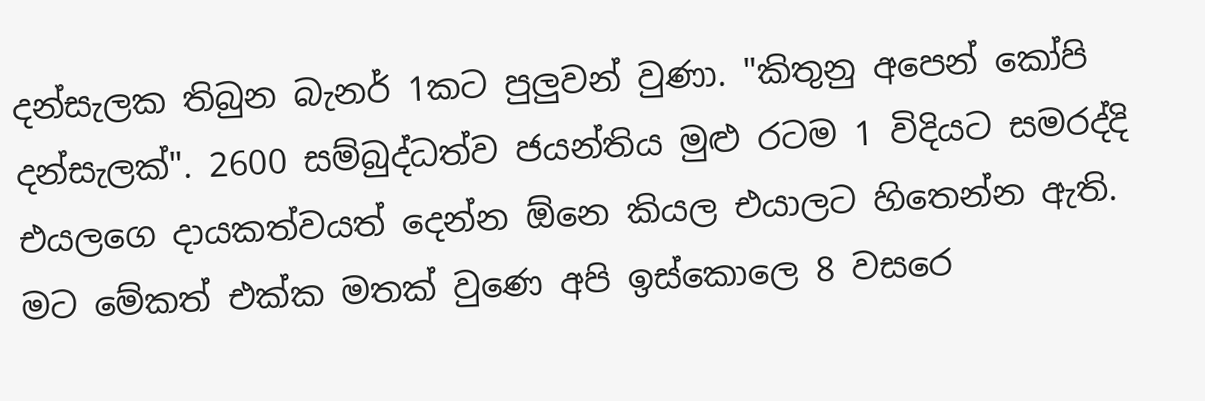දන්සැලක තිබුන බැනර් 1කට පුලුවන් වුණා. "කිතුනු අපෙන් කෝපි දන්සැලක්". 2600 සම්බුද්ධත්ව ජයන්තිය මුළු රටම 1 විදියට සමරද්දි එයලගෙ දායකත්වයත් දෙන්න ඕනෙ කියල එයාලට හිතෙන්න ඇති.
මට මේකත් එක්ක මතක් වුණෙ අපි ඉස්කොලෙ 8 වසරෙ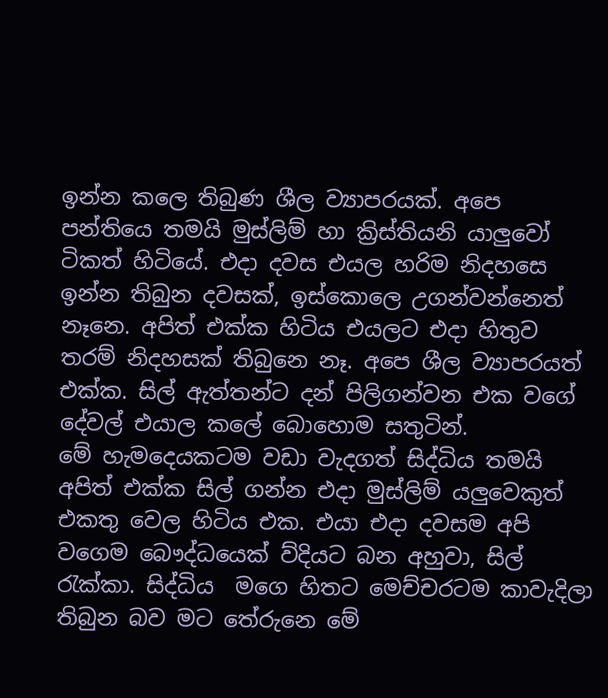ඉන්න කලෙ තිබුණ ශීල ව්‍යාපරයක්. අපෙ පන්තියෙ තමයි මුස්ලිම් හා ක්‍රිස්තියනි යාලුවෝ ටිකත් හිටියේ. එදා දවස එයල හරිම නිදහසෙ ඉන්න තිබුන දවසක්, ඉස්කොලෙ උගන්වන්නෙත් නෑනෙ. අපිත් එක්ක හිටිය එයලට එදා හිතුව තරම් නිදහසක් තිබුනෙ නෑ. අපෙ ශීල ව්‍යාපරයත් එක්ක. සිල් ඇත්තන්ට දන් පිලිගන්වන එක වගේ දේවල් එයාල කලේ බොහොම සතුටින්.
මේ හැමදෙයකටම වඩා වැදගත් සිද්ධිය තමයි අපිත් එක්ක සිල් ගන්න එදා මුස්ලිම් යලුවෙකුත් එකතු වෙල හිටිය එක. එයා එදා දවසම අපි වගෙම බෞද්ධයෙක් ව්දියට බන අහුවා, සිල් රැක්කා. සිද්ධිය  මගෙ හිතට මෙච්චරටම කාවැදිලා තිබුන බව මට තේරුනෙ මේ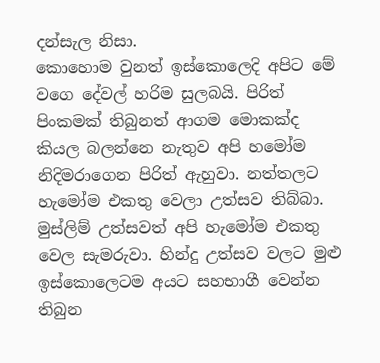දන්සැල නිසා.
කොහොම වුනත් ඉස්කොලෙදි අපිට මේ වගෙ දේවල් හරිම සුලබයි. පිරිත් පිංකමක් තිබුනත් ආගම මොකක්ද කියල බලන්නෙ නැතුව අපි හමෝම නිදිමරාගෙන පිරිත් ඇහුවා. නත්තලට හැමෝම එකතු වෙලා උත්සව තිබ්බා. මුස්ලිම් උත්සවත් අපි හැමෝම එකතු වෙල සැමරුවා. හින්දු උත්සව වලට මුළු ඉස්කොලෙටම අයට සහභාගී වෙන්න තිබුන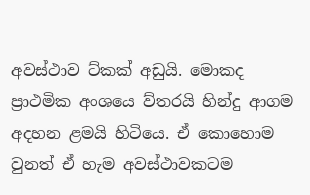අවස්ථාව ට්කක් අඩුයි. මොකද ප්‍රාථමික අංශයෙ ව්තරයි හින්දු ආගම අදහන ළමයි හිටියෙ. ඒ කොහොම වුනත් ඒ හැම අවස්ථාවකටම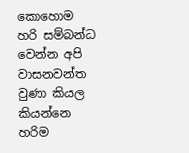කොහොම හරි සම්බන්ධ වෙන්න අපි වාසනවන්ත වුණා කියල කියන්නෙ හරිම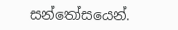සන්තෝසයෙන්.